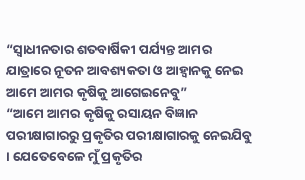“ସ୍ୱାଧୀନତାର ଶତବାର୍ଷିକୀ ପର୍ଯ୍ୟନ୍ତ ଆମର ଯାତ୍ରାରେ ନୂତନ ଆବଶ୍ୟକତା ଓ ଆହ୍ୱାନକୁ ନେଇ ଆମେ ଆମର କୃଷିକୁ ଆଗେଇନେବୁ”
“ଆମେ ଆମର କୃଷିକୁ ରସାୟନ ବିଜ୍ଞାନ ପରୀକ୍ଷାଗାରରୁ ପ୍ରକୃତିର ପରୀକ୍ଷାଗାରକୁ ନେଇଯିବୁ । ଯେତେବେଳେ ମୁଁ ପ୍ରକୃତିର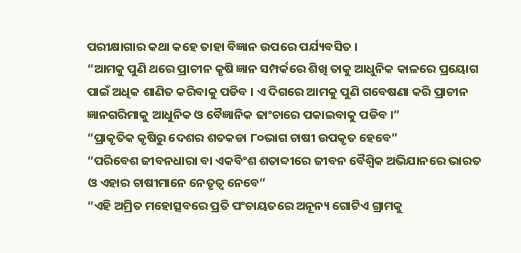ପରୀକ୍ଷାଗାର କଥା କହେ ତାହା ବିଜ୍ଞାନ ଉପରେ ପର୍ଯ୍ୟବସିତ ।
“ଆମକୁ ପୁଣି ଥରେ ପ୍ରାଚୀନ କୃଷି ଜ୍ଞାନ ସମ୍ପର୍କରେ ଶିଖି ତାକୁ ଆଧୁନିକ କାଳରେ ପ୍ରୟୋଗ ପାଇଁ ଅଧିକ ଶାଣିତ କରିବାକୁ ପଡିବ । ଏ ଦିଗରେ ଆମକୁ ପୁଣି ଗବେଷଣା କରି ପ୍ରାଚୀନ ଜ୍ଞାନଗରିମାକୁ ଆଧୁନିକ ଓ ବୈଜ୍ଞାନିକ ଢାଂଚାରେ ପକାଇବାକୁ ପଡିବ ।”
“ପ୍ରାକୃତିକ କୃଷିରୁ ଦେଶର ଶତକଡା ୮୦ଭାଗ ଚାଷୀ ଉପକୃତ ହେବେ”
“ପରିବେଶ ଜୀବନଧାରା ବା ଏକବିଂଶ ଶତାବ୍ଦୀରେ ଜୀବନ ବୈଶ୍ୱିକ ଅଭିଯାନରେ ଭାରତ ଓ ଏହାର ଚାଷୀମାନେ ନେତୃତ୍ୱ ନେବେ”
“ଏହି ଅମ୍ରିତ ମହୋତ୍ସବରେ ପ୍ରତି ପଂଚାୟତରେ ଅନୂନ୍ୟ ଗୋଟିଏ ଗ୍ରାମକୁ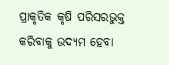ପ୍ରାକୃତିକ କୃଷି ପରିସରଭୁକ୍ତ କରିବାକୁ ଉଦ୍ୟମ ହେବା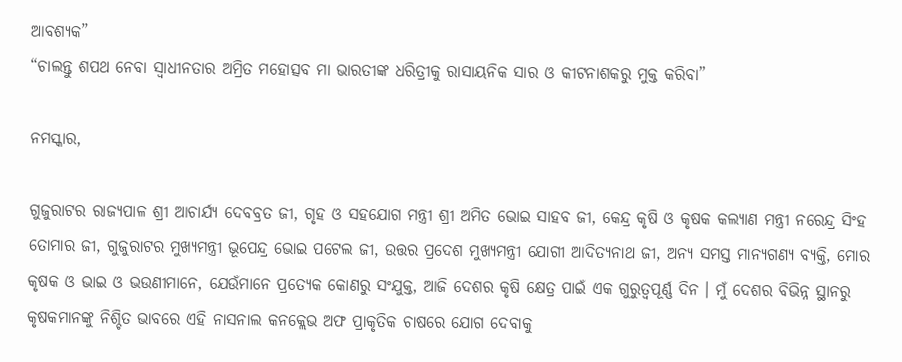ଆବଶ୍ୟକ”
“ଚାଲନ୍ତୁ ଶପଥ ନେବା ସ୍ୱାଧୀନତାର ଅମ୍ରିତ ମହୋତ୍ସବ ମା ଭାରତୀଙ୍କ ଧରିତ୍ରୀକୁ ରାସାୟନିକ ସାର ଓ କୀଟନାଶକରୁ ମୁକ୍ତ କରିବା”

ନମସ୍କାର,

ଗୁଜୁରାଟର ରାଜ୍ୟପାଳ ଶ୍ରୀ ଆଚାର୍ଯ୍ୟ ଦେବବ୍ରତ ଜୀ, ଗୃହ ଓ ସହଯୋଗ ମନ୍ତ୍ରୀ ଶ୍ରୀ ଅମିତ ଭୋଇ ସାହବ ଜୀ, କେନ୍ଦ୍ର କୃଷି ଓ କୃଷକ କଲ୍ୟାଣ ମନ୍ତ୍ରୀ ନରେନ୍ଦ୍ର ସିଂହ ତୋମାର ଜୀ, ଗୁଜୁରାଟର ମୁଖ୍ୟମନ୍ତ୍ରୀ ଭୂପେନ୍ଦ୍ର ଭୋଇ ପଟେଲ ଜୀ, ଉତ୍ତର ପ୍ରଦେଶ ମୁଖ୍ୟମନ୍ତ୍ରୀ ଯୋଗୀ ଆଦିତ୍ୟନାଥ ଜୀ, ଅନ୍ୟ ସମସ୍ତ ମାନ୍ୟଗଣ୍ୟ ବ୍ୟକ୍ତି, ମୋର କୃଷକ ଓ ଭାଇ ଓ ଭଉଣୀମାନେ, ଯେଉଁମାନେ ପ୍ରତ୍ୟେକ କୋଣରୁ ସଂଯୁକ୍ତ, ଆଜି ଦେଶର କୃଷି କ୍ଷେତ୍ର ପାଇଁ ଏକ ଗୁରୁତ୍ୱପୂର୍ଣ୍ଣ ଦିନ । ମୁଁ ଦେଶର ବିଭିନ୍ନ ସ୍ଥାନରୁ କୃଷକମାନଙ୍କୁ ନିଶ୍ଚିତ ଭାବରେ ଏହି ନାସନାଲ କନକ୍ଲେଭ ଅଫ ପ୍ରାକୃତିକ ଚାଷରେ ଯୋଗ ଦେବାକୁ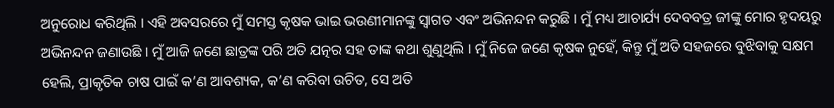ଅନୁରୋଧ କରିଥିଲି । ଏହି ଅବସରରେ ମୁଁ ସମସ୍ତ କୃଷକ ଭାଇ ଭଉଣୀମାନଙ୍କୁ ସ୍ୱାଗତ ଏବଂ ଅଭିନନ୍ଦନ କରୁଛି । ମୁଁ ମଧ୍ୟ ଆଚାର୍ଯ୍ୟ ଦେବବତ୍ର ଜୀଙ୍କୁ ମୋର ହୃଦୟରୁ ଅଭିନନ୍ଦନ ଜଣାଉଛି । ମୁଁ ଆଜି ଜଣେ ଛାତ୍ରଙ୍କ ପରି ଅତି ଯତ୍ନର ସହ ତାଙ୍କ କଥା ଶୁଣୁଥିଲି । ମୁଁ ନିଜେ ଜଣେ କୃଷକ ନୁହେଁ, କିନ୍ତୁ ମୁଁ ଅତି ସହଜରେ ବୁଝିବାକୁ ସକ୍ଷମ ହେଲି, ପ୍ରାକୃତିକ ଚାଷ ପାଇଁ କ’ଣ ଆବଶ୍ୟକ, କ’ଣ କରିବା ଉଚିତ, ସେ ଅତି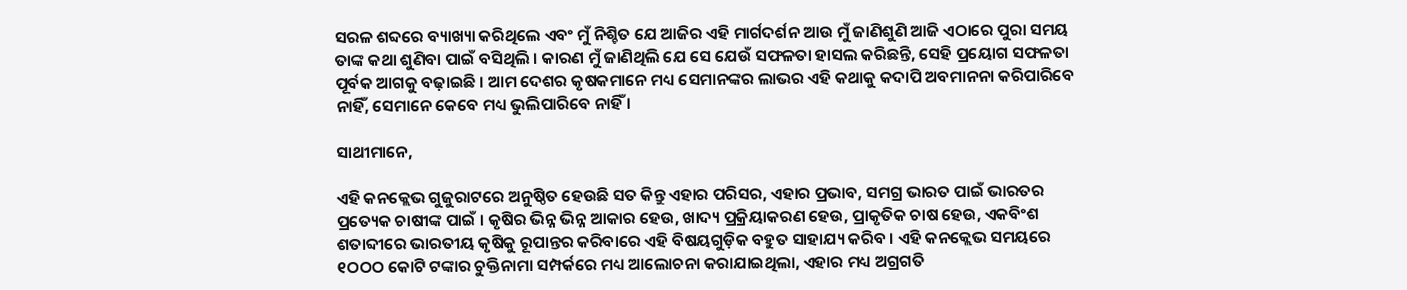ସରଳ ଶବ୍ଦରେ ବ୍ୟାଖ୍ୟା କରିଥିଲେ ଏବଂ ମୁଁ ନିଶ୍ଚିତ ଯେ ଆଜିର ଏହି ମାର୍ଗଦର୍ଶନ ଆଉ ମୁଁ ଜାଣିଶୁଣି ଆଜି ଏଠାରେ ପୁରା ସମୟ ତାଙ୍କ କଥା ଶୁଣିବା ପାଇଁ ବସିଥିଲି । କାରଣ ମୁଁ ଜାଣିଥିଲି ଯେ ସେ ଯେଉଁ ସଫଳତା ହାସଲ କରିଛନ୍ତି, ସେହି ପ୍ରୟୋଗ ସଫଳତା ପୂର୍ବକ ଆଗକୁ ବଢ଼ାଇଛି । ଆମ ଦେଶର କୃଷକମାନେ ମଧ୍ୟ ସେମାନଙ୍କର ଲାଭର ଏହି କଥାକୁ କଦାପି ଅବମାନନା କରିପାରିବେ ନାହିଁ, ସେମାନେ କେବେ ମଧ୍ୟ ଭୁଲିପାରିବେ ନାହିଁ ।

ସାଥୀମାନେ,

ଏହି କନକ୍ଲେଭ ଗୁଜୁରାଟରେ ଅନୁଷ୍ଠିତ ହେଉଛି ସତ କିନ୍ତୁ ଏହାର ପରିସର, ଏହାର ପ୍ରଭାବ, ସମଗ୍ର ଭାରତ ପାଇଁ ଭାରତର ପ୍ରତ୍ୟେକ ଚାଷୀଙ୍କ ପାଇଁ । କୃଷିର ଭିନ୍ନ ଭିନ୍ନ ଆକାର ହେଉ, ଖାଦ୍ୟ ପ୍ରକ୍ରିୟାକରଣ ହେଉ, ପ୍ରାକୃତିକ ଚାଷ ହେଉ, ଏକବିଂଶ ଶତାବ୍ଦୀରେ ଭାରତୀୟ କୃଷିକୁ ରୂପାନ୍ତର କରିବାରେ ଏହି ବିଷୟଗୁଡ଼ିକ ବହୁତ ସାହାଯ୍ୟ କରିବ । ଏହି କନକ୍ଲେଭ ସମୟରେ ୧ଠଠଠ କୋଟି ଟଙ୍କାର ଚୁକ୍ତିନାମା ସମ୍ପର୍କରେ ମଧ୍ୟ ଆଲୋଚନା କରାଯାଇଥିଲା, ଏହାର ମଧ୍ୟ ଅଗ୍ରଗତି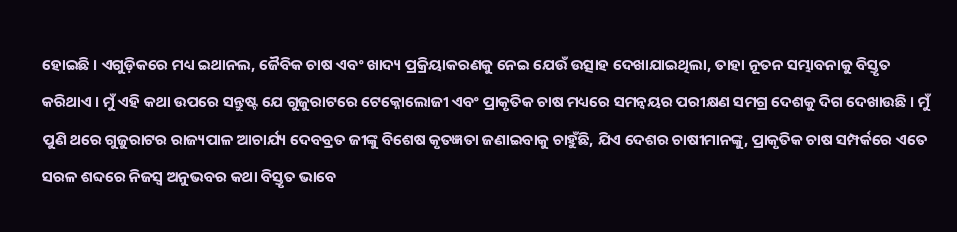ହୋଇଛି । ଏଗୁଡ଼ିକରେ ମଧ୍ୟ ଇଥାନଲ, ଜୈବିକ ଚାଷ ଏବଂ ଖାଦ୍ୟ ପ୍ରକ୍ରିୟାକରଣକୁ ନେଇ ଯେଉଁ ଉତ୍ସାହ ଦେଖାଯାଇଥିଲା, ତାହା ନୂତନ ସମ୍ଭାବନାକୁ ବିସ୍ତୃତ କରିଥାଏ । ମୁଁ ଏହି କଥା ଉପରେ ସନ୍ତୁଷ୍ଟ ଯେ ଗୁଜୁରାଟରେ ଟେକ୍ନୋଲୋଜୀ ଏବଂ ପ୍ରାକୃତିକ ଚାଷ ମଧ୍ୟରେ ସମନ୍ୱୟର ପରୀକ୍ଷଣ ସମଗ୍ର ଦେଶକୁ ଦିଗ ଦେଖାଉଛି । ମୁଁ ପୁଣି ଥରେ ଗୁଜୁରାଟର ରାଜ୍ୟପାଳ ଆଚାର୍ଯ୍ୟ ଦେବବ୍ରତ ଜୀଙ୍କୁ ବିଶେଷ କୃତଜ୍ଞତା ଜଣାଇବାକୁ ଚାହୁଁଛି, ଯିଏ ଦେଶର ଚାଷୀମାନଙ୍କୁ, ପ୍ରାକୃତିକ ଚାଷ ସମ୍ପର୍କରେ ଏତେ ସରଳ ଶବ୍ଦରେ ନିଜସ୍ୱ ଅନୁଭବର କଥା ବିସ୍ତୃତ ଭାବେ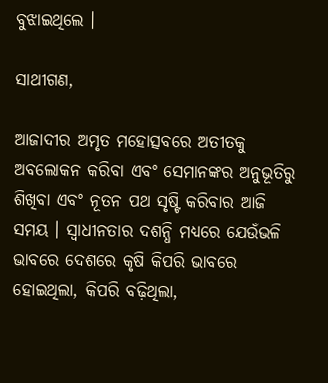ବୁଝାଇଥିଲେ ।

ସାଥୀଗଣ,

ଆଜାଦୀର ଅମୃତ ମହୋତ୍ସବରେ ଅତୀତକୁ ଅବଲୋକନ କରିବା ଏବଂ ସେମାନଙ୍କର ଅନୁଭୂତିରୁ ଶିଖିବା ଏବଂ ନୂତନ ପଥ ସୃଷ୍ଟି କରିବାର ଆଜି ସମୟ । ସ୍ୱାଧୀନତାର ଦଶନ୍ଧି ମଧ୍ୟରେ ଯେଉଁଭଳି ଭାବରେ ଦେଶରେ କୃଷି କିପରି ଭାବରେ ହୋଇଥିଲା, କିପରି ବଢ଼ିଥିଲା,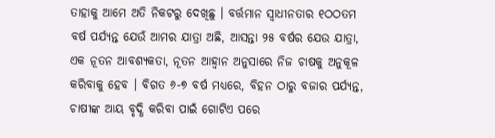ତାହାକୁ ଆମେ ଅତି ନିକଟରୁ ଦେଖିଛୁ । ବର୍ତ୍ତମାନ ସ୍ୱାଧୀନତାର ୧ଠଠତମ ବର୍ଷ ପର୍ଯ୍ୟନ୍ତ ଯେଉଁ ଆମର ଯାତ୍ରା ଅଛି, ଆସନ୍ତା ୨୫ ବର୍ଷର ଯେଉ ଯାତ୍ରା, ଏକ ନୂତନ ଆବଶ୍ୟକତା, ନୂତନ ଆହ୍ୱାନ ଅନୁସାରେ ନିଜ ଚାଷକୁ ଅନୁକୂଳ କରିବାକୁ ହେବ । ବିଗତ ୬-୭ ବର୍ଷ ମଧ୍ୟରେ, ବିହନ ଠାରୁ ବଜାର ପର୍ଯ୍ୟନ୍ତ, ଚାଷୀଙ୍କ ଆୟ ବୃଦ୍ଧି କରିବା ପାଇଁ ଗୋଟିଏ ପରେ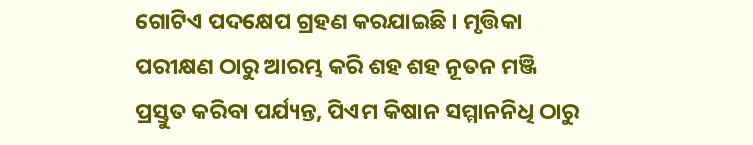ଗୋଟିଏ ପଦକ୍ଷେପ ଗ୍ରହଣ କରଯାଇଛି । ମୃତ୍ତିକା ପରୀକ୍ଷଣ ଠାରୁ ଆରମ୍ଭ କରି ଶହ ଶହ ନୂତନ ମଞ୍ଜି ପ୍ରସ୍ତୁତ କରିବା ପର୍ଯ୍ୟନ୍ତ, ପିଏମ କିଷାନ ସମ୍ମାନନିଧି ଠାରୁ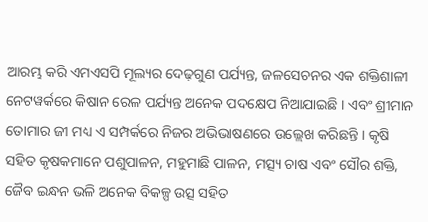ଆରମ୍ଭ କରି ଏମଏସପି ମୂଲ୍ୟର ଦେଢ଼ଗୁଣ ପର୍ଯ୍ୟନ୍ତ, ଜଳସେଚନର ଏକ ଶକ୍ତିଶାଳୀ ନେଟୱର୍କରେ କିଷାନ ରେଳ ପର୍ଯ୍ୟନ୍ତ ଅନେକ ପଦକ୍ଷେପ ନିଆଯାଇଛି । ଏବଂ ଶ୍ରୀମାନ ତୋମାର ଜୀ ମଧ୍ୟ ଏ ସମ୍ପର୍କରେ ନିଜର ଅଭିଭାଷଣରେ ଉଲ୍ଲେଖ କରିଛନ୍ତି । କୃଷି ସହିତ କୃଷକମାନେ ପଶୁପାଳନ, ମହୁମାଛି ପାଳନ, ମତ୍ସ୍ୟ ଚାଷ ଏବଂ ସୌର ଶକ୍ତି, ଜୈବ ଇନ୍ଧନ ଭଳି ଅନେକ ବିକଳ୍ପ ଉତ୍ସ ସହିତ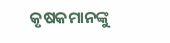କୃଷକମାନଙ୍କୁ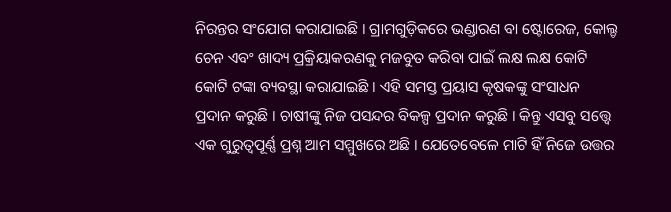ନିରନ୍ତର ସଂଯୋଗ କରାଯାଇଛି । ଗ୍ରାମଗୁଡ଼ିକରେ ଭଣ୍ଡାରଣ ବା ଷ୍ଟୋରେଜ, କୋଲ୍ଡ ଚେନ ଏବଂ ଖାଦ୍ୟ ପ୍ରକ୍ରିୟାକରଣକୁ ମଜବୁତ କରିବା ପାଇଁ ଲକ୍ଷ ଲକ୍ଷ କୋଟି କୋଟି ଟଙ୍କା ବ୍ୟବସ୍ଥା କରାଯାଇଛି । ଏହି ସମସ୍ତ ପ୍ରୟାସ କୃଷକଙ୍କୁ ସଂସାଧନ ପ୍ରଦାନ କରୁଛି । ଚାଷୀଙ୍କୁ ନିଜ ପସନ୍ଦର ବିକଳ୍ପ ପ୍ରଦାନ କରୁଛି । କିନ୍ତୁ ଏସବୁ ସତ୍ତ୍ୱେ ଏକ ଗୁରୁତ୍ୱପୂର୍ଣ୍ଣ ପ୍ରଶ୍ନ ଆମ ସମ୍ମୁଖରେ ଅଛି । ଯେତେବେଳେ ମାଟି ହିଁ ନିଜେ ଉତ୍ତର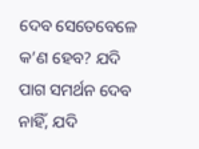ଦେବ ସେତେବେଳେ କ’ଣ ହେବ? ଯଦି ପାଗ ସମର୍ଥନ ଦେବ ନାହିଁ, ଯଦି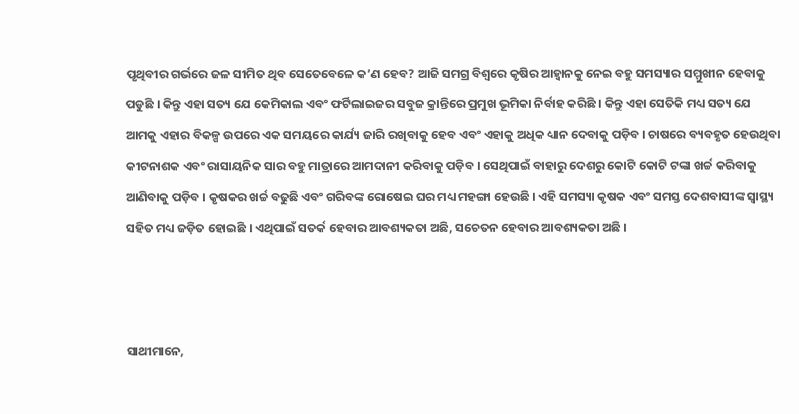ପୃଥିବୀର ଗର୍ଭରେ ଜଳ ସୀମିତ ଥିବ ସେତେବେଳେ କ’ଣ ହେବ? ଆଜି ସମଗ୍ର ବିଶ୍ୱରେ କୃଷିର ଆହ୍ୱାନକୁ ନେଇ ବହୁ ସମସ୍ୟାର ସମ୍ମୁଖୀନ ହେବାକୁ ପଡୁଛି । କିନ୍ତୁ ଏହା ସତ୍ୟ ଯେ କେମିକାଲ ଏବଂ ଫର୍ଟିଲାଇଜର ସବୁଜ କ୍ରାନ୍ତିରେ ପ୍ରମୁଖ ଭୂମିକା ନିର୍ବାହ କରିଛି । କିନ୍ତୁ ଏହା ସେତିକି ମଧ୍ୟ ସତ୍ୟ ଯେ ଆମକୁ ଏହାର ବିକଳ୍ପ ଉପରେ ଏକ ସମୟରେ କାର୍ଯ୍ୟ ଜାରି ରଖିବାକୁ ହେବ ଏବଂ ଏହାକୁ ଅଧିକ ଧ୍ୟାନ ଦେବାକୁ ପଡ଼ିବ । ଚାଷରେ ବ୍ୟବହୃତ ହେଉଥିବା କୀଟନାଶକ ଏବଂ ରାସାୟନିକ ସାର ବହୁ ମାତ୍ରାରେ ଆମଦାନୀ କରିବାକୁ ପଡ଼ିବ । ସେଥିପାଇଁ ବାହାରୁ ଦେଶରୁ କୋଟି କୋଟି ଟଙ୍କା ଖର୍ଚ୍ଚ କରିବାକୁ ଆଣିବାକୁ ପଡ଼ିବ । କୃଷକର ଖର୍ଚ୍ଚ ବଢୁଛି ଏବଂ ଗରିବଙ୍କ ରୋଷେଇ ଘର ମଧ୍ୟ ମହଙ୍ଗା ହେଉଛି । ଏହି ସମସ୍ୟା କୃଷକ ଏବଂ ସମସ୍ତ ଦେଶବାସୀଙ୍କ ସ୍ୱାସ୍ଥ୍ୟ ସହିତ ମଧ୍ୟ ଜଡ଼ିତ ହୋଇଛି । ଏଥିପାଇଁ ସତର୍କ ହେବାର ଆବଶ୍ୟକତା ଅଛି, ସଚେତନ ହେବାର ଆବଶ୍ୟକତା ଅଛି ।



ସାଥୀମାନେ,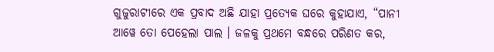ଗୁଜୁରାଟୀରେ ଏକ ପ୍ରବାଦ ଅଛି ଯାହା ପ୍ରତ୍ୟେକ ଘରେ କୁହାଯାଏ, “ପାନୀ ଆୱେ ତୋ ପେହେଲା ପାଲ । ଜଳକୁ ପ୍ରଥମେ ବନ୍ଧରେ ପରିଣତ କର,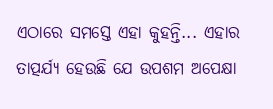ଏଠାରେ ସମସ୍ତେ ଏହା କୁହନ୍ତି... ଏହାର ତାତ୍ପର୍ଯ୍ୟ ହେଉଛି ଯେ ଉପଶମ ଅପେକ୍ଷା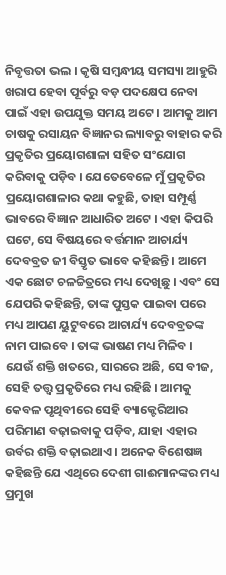ନିବୃତ୍ତତା ଭଲ । କୃଷି ସମ୍ବନ୍ଧୀୟ ସମସ୍ୟା ଆହୁରି ଖରାପ ହେବା ପୂର୍ବରୁ ବଡ଼ ପଦକ୍ଷେପ ନେବା ପାଇଁ ଏହା ଉପଯୁକ୍ତ ସମୟ ଅଟେ । ଆମକୁ ଆମ ଚାଷକୁ ରସାୟନ ବିଜ୍ଞାନର ଲ୍ୟାବରୁ ବାହାର କରି ପ୍ରକୃତିର ପ୍ରୟୋଗଶାଳା ସହିତ ସଂଯୋଗ କରିବାକୁ ପଡ଼ିବ । ଯେତେବେଳେ ମୁଁ ପ୍ରକୃତିର ପ୍ରୟୋଗଶାଳାର କଥା କହୁଛି, ତାହା ସମ୍ପୂର୍ଣ୍ଣ ଭାବରେ ବିଜ୍ଞାନ ଆଧାରିତ ଅଟେ । ଏହା କିପରି ଘଟେ, ସେ ବିଷୟରେ ବର୍ତ୍ତମାନ ଆଚାର୍ଯ୍ୟ ଦେବବ୍ରତ ଜୀ ବିସ୍ତୃତ ଭାବେ କହିଛନ୍ତି । ଆମେ ଏକ ଛୋଟ ଚଳଚ୍ଚିତ୍ରରେ ମଧ୍ୟ ଦେଖିଛୁ । ଏବଂ ସେ ଯେପରି କହିଛନ୍ତି, ତାଙ୍କ ପୁସ୍ତକ ପାଇବା ପରେ ମଧ୍ୟ ଆପଣ ୟୁଟୁବରେ ଆଚାର୍ଯ୍ୟ ଦେବବ୍ରତଙ୍କ ନାମ ପାଇବେ । ତାଙ୍କ ଭାଷଣ ମଧ୍ୟ ମିଳିବ । ଯେଉଁ ଶକ୍ତି ଖତରେ, ସାରରେ ଅଛି, ସେ ବୀଜ, ସେହି ତତ୍ତ୍ୱ ପ୍ରକୃତିରେ ମଧ୍ୟ ରହିଛି । ଆମକୁ କେବଳ ପୃଥିବୀରେ ସେହି ବ୍ୟାକ୍ଟେରିଆର ପରିମାଣ ବଢ଼ାଇବାକୁ ପଡ଼ିବ, ଯାହା ଏହାର ଉର୍ବର ଶକ୍ତି ବଢ଼ାଇଥାଏ । ଅନେକ ବିଶେଷଜ୍ଞ କହିଛନ୍ତି ଯେ ଏଥିରେ ଦେଶୀ ଗାଈମାନଙ୍କର ମଧ୍ୟ ପ୍ରମୁଖ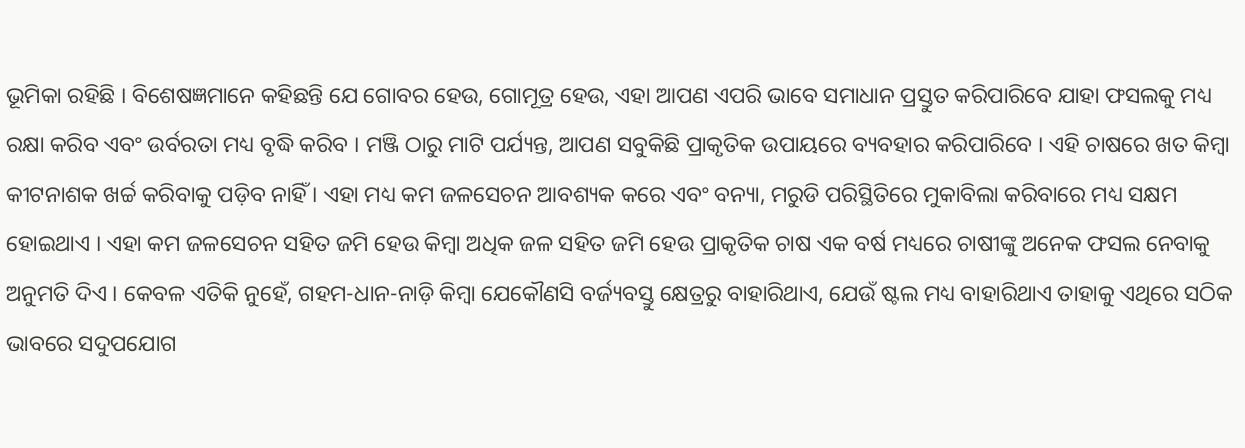ଭୂମିକା ରହିଛି । ବିଶେଷଜ୍ଞମାନେ କହିଛନ୍ତି ଯେ ଗୋବର ହେଉ, ଗୋମୂତ୍ର ହେଉ, ଏହା ଆପଣ ଏପରି ଭାବେ ସମାଧାନ ପ୍ରସ୍ତୁତ କରିପାରିବେ ଯାହା ଫସଲକୁ ମଧ୍ୟ ରକ୍ଷା କରିବ ଏବଂ ଉର୍ବରତା ମଧ୍ୟ ବୃଦ୍ଧି କରିବ । ମଞ୍ଜି ଠାରୁ ମାଟି ପର୍ଯ୍ୟନ୍ତ, ଆପଣ ସବୁକିଛି ପ୍ରାକୃତିକ ଉପାୟରେ ବ୍ୟବହାର କରିପାରିବେ । ଏହି ଚାଷରେ ଖତ କିମ୍ବା କୀଟନାଶକ ଖର୍ଚ୍ଚ କରିବାକୁ ପଡ଼ିବ ନାହିଁ । ଏହା ମଧ୍ୟ କମ ଜଳସେଚନ ଆବଶ୍ୟକ କରେ ଏବଂ ବନ୍ୟା, ମରୁଡି ପରିସ୍ଥିତିରେ ମୁକାବିଲା କରିବାରେ ମଧ୍ୟ ସକ୍ଷମ ହୋଇଥାଏ । ଏହା କମ ଜଳସେଚନ ସହିତ ଜମି ହେଉ କିମ୍ବା ଅଧିକ ଜଳ ସହିତ ଜମି ହେଉ ପ୍ରାକୃତିକ ଚାଷ ଏକ ବର୍ଷ ମଧ୍ୟରେ ଚାଷୀଙ୍କୁ ଅନେକ ଫସଲ ନେବାକୁ ଅନୁମତି ଦିଏ । କେବଳ ଏତିକି ନୁହେଁ, ଗହମ-ଧାନ-ନାଡ଼ି କିମ୍ବା ଯେକୌଣସି ବର୍ଜ୍ୟବସ୍ତୁ କ୍ଷେତ୍ରରୁ ବାହାରିଥାଏ, ଯେଉଁ ଷ୍ଟଲ ମଧ୍ୟ ବାହାରିଥାଏ ତାହାକୁ ଏଥିରେ ସଠିକ ଭାବରେ ସଦୁପଯୋଗ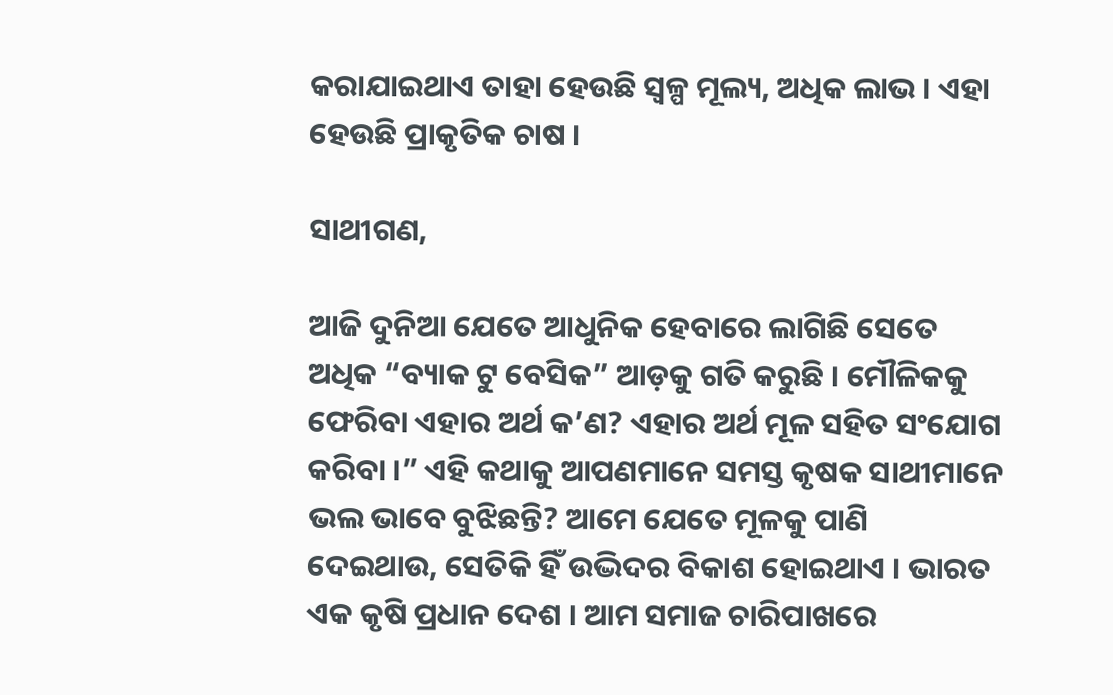କରାଯାଇଥାଏ ତାହା ହେଉଛି ସ୍ୱଳ୍ପ ମୂଲ୍ୟ, ଅଧିକ ଲାଭ । ଏହା ହେଉଛି ପ୍ରାକୃତିକ ଚାଷ ।

ସାଥୀଗଣ,

ଆଜି ଦୁନିଆ ଯେତେ ଆଧୁନିକ ହେବାରେ ଲାଗିଛି ସେତେ ଅଧିକ “ବ୍ୟାକ ଟୁ ବେସିକ” ଆଡ଼କୁ ଗତି କରୁଛି । ମୌଳିକକୁ ଫେରିବା ଏହାର ଅର୍ଥ କ’ଣ? ଏହାର ଅର୍ଥ ମୂଳ ସହିତ ସଂଯୋଗ କରିବା ।” ଏହି କଥାକୁ ଆପଣମାନେ ସମସ୍ତ କୃଷକ ସାଥୀମାନେ ଭଲ ଭାବେ ବୁଝିଛନ୍ତି? ଆମେ ଯେତେ ମୂଳକୁ ପାଣି ଦେଇଥାଉ, ସେତିକି ହିଁ ଉଦ୍ଭିଦର ବିକାଶ ହୋଇଥାଏ । ଭାରତ ଏକ କୃଷି ପ୍ରଧାନ ଦେଶ । ଆମ ସମାଜ ଚାରିପାଖରେ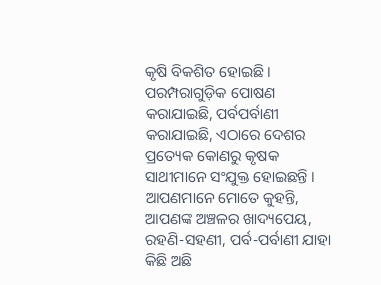କୃଷି ବିକଶିତ ହୋଇଛି । ପରମ୍ପରାଗୁଡ଼ିକ ପୋଷଣ କରାଯାଇଛି, ପର୍ବପର୍ବାଣୀ କରାଯାଇଛି, ଏଠାରେ ଦେଶର ପ୍ରତ୍ୟେକ କୋଣରୁ କୃଷକ ସାଥୀମାନେ ସଂଯୁକ୍ତ ହୋଇଛନ୍ତି । ଆପଣମାନେ ମୋତେ କୁହନ୍ତି, ଆପଣଙ୍କ ଅଞ୍ଚଳର ଖାଦ୍ୟପେୟ, ରହଣି-ସହଣୀ, ପର୍ବ-ପର୍ବାଣୀ ଯାହା କିଛି ଅଛି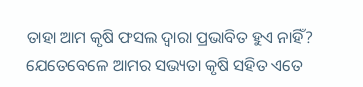ତାହା ଆମ କୃଷି ଫସଲ ଦ୍ୱାରା ପ୍ରଭାବିତ ହୁଏ ନାହିଁ? ଯେତେବେଳେ ଆମର ସଭ୍ୟତା କୃଷି ସହିତ ଏତେ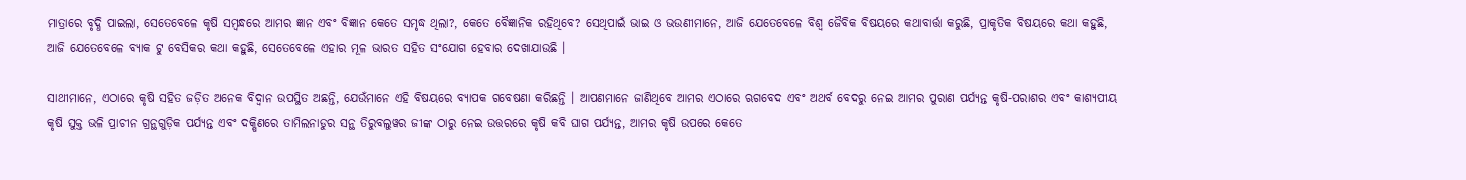ମାତ୍ରାରେ ବୃଦ୍ଧି ପାଇଲା, ସେତେବେଳେ କୃଷି ସମ୍ବନ୍ଧରେ ଆମର ଜ୍ଞାନ ଏବଂ ବିଜ୍ଞାନ କେତେ ସମୃଦ୍ଧ ଥିଲା?, କେତେ ବୈଜ୍ଞାନିକ ରହିଥିବେ? ସେଥିପାଇଁ ଭାଇ ଓ ଭଉଣୀମାନେ, ଆଜି ଯେତେବେଳେ ବିଶ୍ୱ ଜୈବିକ ବିଷୟରେ କଥାବାର୍ତ୍ତା କରୁଛି, ପ୍ରାକୃତିକ ବିଷୟରେ କଥା କହୁଛି, ଆଜି ଯେତେବେଳେ ବ୍ୟାକ ଟୁ ବେସିକର କଥା କହୁଛି, ସେତେବେଳେ ଏହାର ମୂଳ ଭାରତ ସହିତ ସଂଯୋଗ ହେବାର ଦେଖାଯାଉଛି ।

ସାଥୀମାନେ, ଏଠାରେ କୃଷି ସହିତ ଜଡ଼ିତ ଅନେକ ବିଦ୍ୱାନ ଉପସ୍ଥିତ ଅଛନ୍ତି, ଯେଉଁମାନେ ଏହି ବିଷୟରେ ବ୍ୟାପକ ଗବେଷଣା କରିଛନ୍ତି । ଆପଣମାନେ ଜାଣିଥିବେ ଆମର ଏଠାରେ ଋଗବେଦ ଏବଂ ଅଥର୍ବ ବେଦରୁ ନେଇ ଆମର ପୁରାଣ ପର୍ଯ୍ୟନ୍ତ କୃଷି-ପରାଶର ଏବଂ କାଶ୍ୟପୀୟ କୃଷି ସୁକ୍ତ ଭଳି ପ୍ରାଚୀନ ଗ୍ରନ୍ଥଗୁଡ଼ିକ ପର୍ଯ୍ୟନ୍ତ ଏବଂ ଦକ୍ଷିଣରେ ତାମିଲନାଡୁର ସନ୍ଥ ତିରୁବଲୁୱର ଜୀଙ୍କ ଠାରୁ ନେଇ ଉତ୍ତରରେ କୃଷି କବି ଘାଗ ପର୍ଯ୍ୟନ୍ତ, ଆମର କୃଷି ଉପରେ କେତେ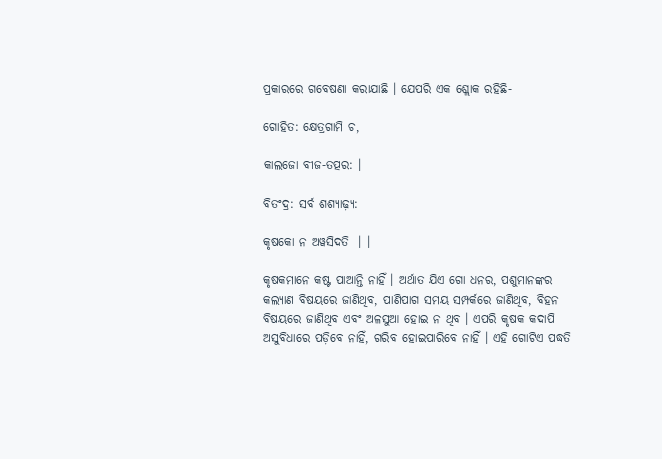ପ୍ରକାରରେ ଗବେଷଣା କରାଯାଛି । ଯେପରି ଏକ ଶ୍ଲୋକ ରହିଛି-

ଗୋହିତ: କ୍ଷେତ୍ରଗାମି ଚ,

କାଲଜୋ ବୀଜ-ତତ୍ପର: ।

ବିତଂଦ୍ର: ସର୍ବ ଶଶ୍ୟାଢ଼୍ୟ:

କୃଷକୋ ନ ଅୱସିଦତି  । ।

କୃଷକମାନେ କଷ୍ଟ ପାଆନ୍ତି ନାହିଁ । ଅର୍ଥାତ ଯିଏ ଗୋ ଧନର, ପଶୁମାନଙ୍କର କଲ୍ୟାଣ ବିଷୟରେ ଜାଣିଥିବ, ପାଣିପାଗ ସମୟ ସମ୍ପର୍କରେ ଜାଣିଥିବ, ବିହନ ବିଷୟରେ ଜାଣିଥିବ ଏବଂ ଅଳସୁଆ ହୋଇ ନ ଥିବ । ଏପରି କୃଷକ କଦାପି ଅସୁବିଧାରେ ପଡ଼ିବେ ନାହିଁ, ଗରିବ ହୋଇପାରିବେ ନାହିଁ । ଏହି ଗୋଟିଏ ପଦ୍ଧତି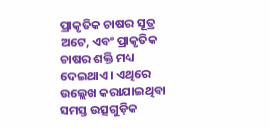ପ୍ରାକୃତିକ ଚାଷର ସୂତ୍ର ଅଟେ, ଏବଂ ପ୍ରାକୃତିକ ଚାଷର ଶକ୍ତି ମଧ୍ୟ ଦେଇଥାଏ । ଏଥିରେ ଉଲ୍ଲେଖ କରାଯାଇଥିବା ସମସ୍ତ ଉତ୍ସଗୁଡ଼ିକ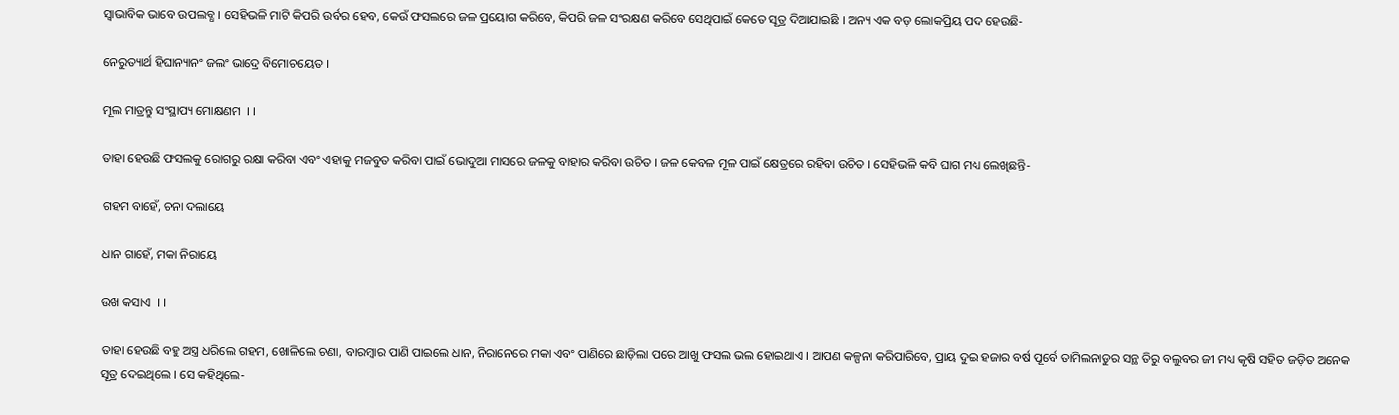ସ୍ୱାଭାବିକ ଭାବେ ଉପଲବ୍ଧ । ସେହିଭଳି ମାଟି କିପରି ଉର୍ବର ହେବ, କେଉଁ ଫସଲରେ ଜଳ ପ୍ରୟୋଗ କରିବେ, କିପରି ଜଳ ସଂରକ୍ଷଣ କରିବେ ସେଥିପାଇଁ କେତେ ସୂତ୍ର ଦିଆଯାଇଛି । ଅନ୍ୟ ଏକ ବଡ଼ ଲୋକପ୍ରିୟ ପଦ ହେଉଛି-

ନେରୁତ୍ୟାର୍ଥ ହିଘାନ୍ୟାନଂ ଜଲଂ ଭାଦ୍ରେ ବିମୋଚୟେତ ।

ମୂଲ ମାତ୍ରନ୍ତୁ ସଂସ୍ଥାପ୍ୟ ମୋକ୍ଷଣମ  । ।

ତାହା ହେଉଛି ଫସଲକୁ ରୋଗରୁ ରକ୍ଷା କରିବା ଏବଂ ଏହାକୁ ମଜବୁତ କରିବା ପାଇଁ ଭୋଦୁଆ ମାସରେ ଜଳକୁ ବାହାର କରିବା ଉଚିତ । ଜଳ କେବଳ ମୂଳ ପାଇଁ କ୍ଷେତ୍ରରେ ରହିବା ଉଚିତ । ସେହିଭଳି କବି ଘାଗ ମଧ୍ୟ ଲେଖିଛନ୍ତି-

ଗହମ ବାହେଁ, ଚନା ଦଲାୟେ

ଧାନ ଗାହେଁ, ମକା ନିରାୟେ

ଉଖ କସାଏ  । ।

ତାହା ହେଉଛି ବହୁ ଅସ୍ତ୍ର ଧରିଲେ ଗହମ, ଖୋଳିଲେ ଚଣା, ବାରମ୍ବାର ପାଣି ପାଇଲେ ଧାନ, ନିରାନେରେ ମକା ଏବଂ ପାଣିରେ ଛାଡ଼ିଲା ପରେ ଆଖୁ ଫସଲ ଭଲ ହୋଇଥାଏ । ଆପଣ କଳ୍ପନା କରିପାରିବେ, ପ୍ରାୟ ଦୁଇ ହଜାର ବର୍ଷ ପୂର୍ବେ ତାମିଲନାଡୁର ସନ୍ଥ ତିରୁ ବଲୁବର ଜୀ ମଧ୍ୟ କୃଷି ସହିତ ଜଡ଼ିତ ଅନେକ ସୂତ୍ର ଦେଇଥିଲେ । ସେ କହିଥିଲେ-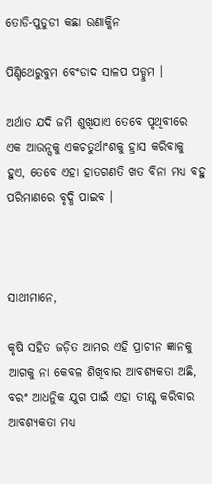ତୋଡି-ପୁଡୁଡୀ କଛା ଉଣାକ୍କିନ

ପିଣ୍ଡିଥେରୁବୁମ ବେଂଡାଦ ସାଳପ ପଡ୍ଡୁମ ।

ଅର୍ଥାତ ଯଦି ଜମି ଶୁଖିଯାଏ ତେବେ ପୃଥିବୀରେ ଏକ ଆଉନ୍ସକୁ ଏକଚତୁର୍ଥାଂଶକୁ ହ୍ରାସ କରିବାକୁ ହୁଏ, ତେବେ ଏହା ହାତଗଣତି ଖତ ବିନା ମଧ୍ୟ ବହୁ ପରିମାଣରେ ବୃଦ୍ଧି ପାଇବ ।



ସାଥୀମାନେ,

କୃଷି ସହିତ ଜଡ଼ିତ ଆମର ଏହି ପ୍ରାଚୀନ ଜ୍ଞାନକୁ ଆଗକୁ ନା କେବଳ ଶିଖିବାର ଆବଶ୍ୟକତା ଅଛି, ବରଂ ଆଧନୁିକ ଯୁଗ ପାଇଁ ଏହା ତୀକ୍ଷ୍ଣ କରିବାର ଆବଶ୍ୟକତା ମଧ୍ୟ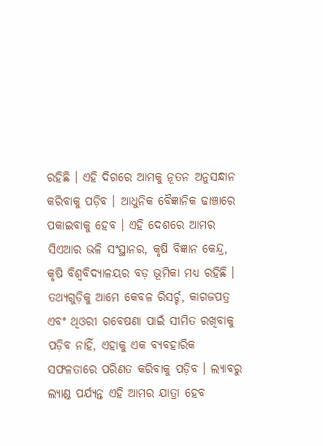ରହିଛି । ଏହି ଦିଗରେ ଆମକୁ ନୂତନ ଅନୁସନ୍ଧାନ କରିବାକୁ ପଡ଼ିବ । ଆଧୁନିକ ବୈଜ୍ଞାନିକ ଢାଞ୍ଚାରେ ପକାଇବାକୁ ହେବ । ଏହି ଦେଶରେ ଆମର ସିଏଆର ଭଳି ସଂସ୍ଥାନର, କୃଷି ବିଜ୍ଞାନ କେନ୍ଦ୍ର, କୃଷି ବିଶ୍ୱବିଦ୍ୟାଳୟର ବଡ଼ ଭୂମିକା ମଧ୍ୟ ରହିଛି । ତଥ୍ୟଗୁଡ଼ିକୁ ଆମେ କେବଳ ରିସର୍ଚ୍ଚ, କାଗଜପତ୍ର ଏବଂ ଥିଓରୀ ଗବେଷଣା ପାଇଁ ସୀମିତ ରଖିବାକୁ ପଡ଼ିବ ନାହିଁ, ଏହାକୁ ଏକ ବ୍ୟବହାରିକ ସଫଳତାରେ ପରିଣତ କରିବାକୁ ପଡ଼ିବ । ଲ୍ୟାବରୁ ଲ୍ୟାଣ୍ଡ ପର୍ଯ୍ୟନ୍ତ ଏହି ଆମର ଯାତ୍ରା ହେବ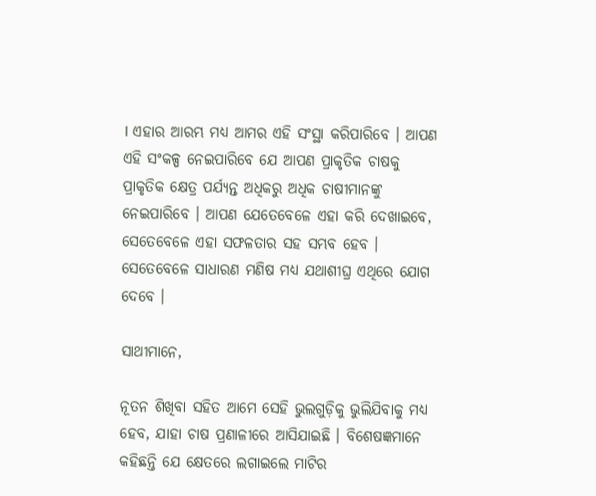। ଏହାର ଆରମ୍ଭ ମଧ୍ୟ ଆମର ଏହି ସଂସ୍ଥା କରିପାରିବେ । ଆପଣ ଏହି ସଂକଳ୍ପ ନେଇପାରିବେ ଯେ ଆପଣ ପ୍ରାକୃତିକ ଚାଷକୁ ପ୍ରାକୃତିକ କ୍ଷେତ୍ର ପର୍ଯ୍ୟନ୍ତ ଅଧିକରୁ ଅଧିକ ଚାଷୀମାନଙ୍କୁ ନେଇପାରିବେ । ଆପଣ ଯେତେବେଳେ ଏହା କରି ଦେଖାଇବେ, ସେତେବେଳେ ଏହା ସଫଳତାର ସହ ସମ୍ଭବ ହେବ । ସେତେବେଳେ ସାଧାରଣ ମଣିଷ ମଧ୍ୟ ଯଥାଶୀଘ୍ର ଏଥିରେ ଯୋଗ ଦେବେ ।

ସାଥୀମାନେ,

ନୂତନ ଶିଖିବା ସହିତ ଆମେ ସେହି ଭୁଲଗୁଡ଼ିକୁ ଭୁଲିଯିବାକୁ ମଧ୍ୟ ହେବ, ଯାହା ଚାଷ ପ୍ରଣାଳୀରେ ଆସିଯାଇଛି । ବିଶେଷଜ୍ଞମାନେ କହିଛନ୍ତି ଯେ କ୍ଷେତରେ ଲଗାଇଲେ ମାଟିର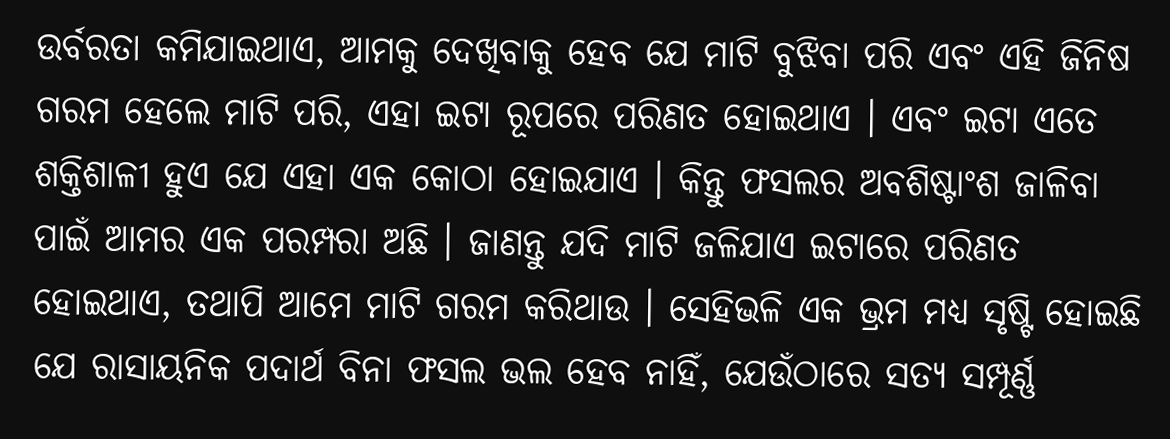ଉର୍ବରତା କମିଯାଇଥାଏ, ଆମକୁ ଦେଖିବାକୁ ହେବ ଯେ ମାଟି ବୁଝିବା ପରି ଏବଂ ଏହି ଜିନିଷ ଗରମ ହେଲେ ମାଟି ପରି, ଏହା ଇଟା ରୂପରେ ପରିଣତ ହୋଇଥାଏ । ଏବଂ ଇଟା ଏତେ ଶକ୍ତିଶାଳୀ ହୁଏ ଯେ ଏହା ଏକ କୋଠା ହୋଇଯାଏ । କିନ୍ତୁ ଫସଲର ଅବଶିଷ୍ଟାଂଶ ଜାଳିବା ପାଇଁ ଆମର ଏକ ପରମ୍ପରା ଅଛି । ଜାଣନ୍ତୁ ଯଦି ମାଟି ଜଳିଯାଏ ଇଟାରେ ପରିଣତ ହୋଇଥାଏ, ତଥାପି ଆମେ ମାଟି ଗରମ କରିଥାଉ । ସେହିଭଳି ଏକ ଭ୍ରମ ମଧ୍ୟ ସୃଷ୍ଟି ହୋଇଛି ଯେ ରାସାୟନିକ ପଦାର୍ଥ ବିନା ଫସଲ ଭଲ ହେବ ନାହିଁ, ଯେଉଁଠାରେ ସତ୍ୟ ସମ୍ପୂର୍ଣ୍ଣ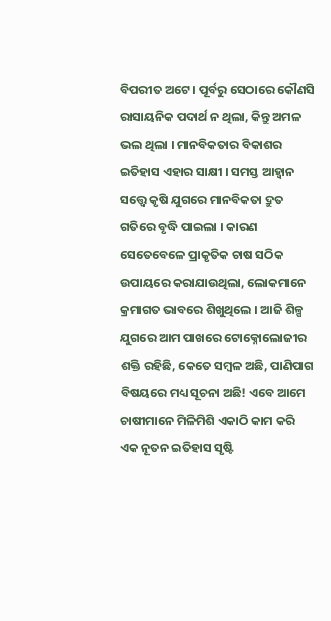ବିପରୀତ ଅଟେ । ପୂର୍ବରୁ ସେଠାରେ କୌଣସି ରାସାୟନିକ ପଦାର୍ଥ ନ ଥିଲା, କିନ୍ତୁ ଅମଳ ଭଲ ଥିଲା । ମାନବିକତାର ବିକାଶର ଇତିହାସ ଏହାର ସାକ୍ଷୀ । ସମସ୍ତ ଆହ୍ୱାନ ସତ୍ତ୍ୱେ କୃଷି ଯୁଗରେ ମାନବିକତା ଦ୍ରୁତ ଗତିରେ ବୃଦ୍ଧି ପାଇଲା । କାରଣ ସେତେବେଳେ ପ୍ରାକୃତିକ ଚାଷ ସଠିକ ଉପାୟରେ କରାଯାଉଥିଲା, ଲୋକମାନେ କ୍ରମାଗତ ଭାବରେ ଶିଖୁଥିଲେ । ଆଜି ଶିଳ୍ପ ଯୁଗରେ ଆମ ପାଖରେ ଟୋକ୍ନୋଲୋଜୀର ଶକ୍ତି ରହିଛି, କେତେ ସମ୍ବଳ ଅଛି, ପାଣିପାଗ ବିଷୟରେ ମଧ୍ୟ ସୂଚନା ଅଛି! ଏବେ ଆମେ ଚାଷୀମାନେ ମିଳିମିଶି ଏକାଠି କାମ କରି ଏକ ନୂତନ ଇତିହାସ ସୃଷ୍ଟି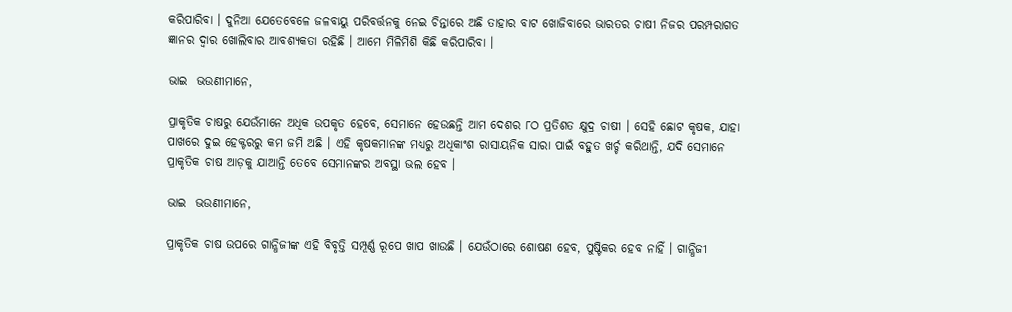କରିପାରିବା । ଦୁନିଆ ଯେତେବେଳେ ଜଳବାୟୁ ପରିବର୍ତ୍ତନକୁ ନେଇ ଚିନ୍ତାରେ ଅଛି ତାହାର ବାଟ ଖୋଜିବାରେ ଭାରତର ଚାଷୀ ନିଜର ପରମ୍ପରାଗତ ଜ୍ଞାନର ଦ୍ୱାର ଖୋଲିବାର ଆବଶ୍ୟକତା ରହିଛି । ଆମେ ମିଳିମିଶି କିଛି କରିପାରିବା ।

ଭାଇ  ଭଉଣୀମାନେ,

ପ୍ରାକୃତିକ ଚାଷରୁ ଯେଉଁମାନେ ଅଧିକ ଉପକୃତ ହେବେ, ସେମାନେ ହେଉଛନ୍ତି ଆମ ଦେଶର ୮ଠ ପ୍ରତିଶତ କ୍ଷୁଦ୍ର ଚାଷୀ । ସେହି ଛୋଟ କୃଷକ, ଯାହା ପାଖରେ ଦୁଇ ହେକ୍ଟରରୁ କମ ଜମି ଅଛି । ଏହି କୃଷକମାନଙ୍କ ମଧ୍ୟରୁ ଅଧିକାଂଶ ରାସାୟନିକ ସାରା ପାଇଁ ବହୁତ ଖର୍ଚ୍ଚ କରିଥାନ୍ତି, ଯଦି ସେମାନେ ପ୍ରାକୃତିକ ଚାଷ ଆଡ଼କୁ ଯାଆନ୍ତି ତେବେ ସେମାନଙ୍କର ଅବସ୍ଥା ଭଲ ହେବ ।

ଭାଇ  ଭଉଣୀମାନେ,

ପ୍ରାକୃତିକ ଚାଷ ଉପରେ ଗାନ୍ଧିଜୀଙ୍କ ଏହି ବିବୃତ୍ତି ସମ୍ପୂର୍ଣ୍ଣ ରୂପେ ଖାପ ଖାଉଛି । ଯେଉଁଠାରେ ଶୋଷଣ ହେବ, ପୁଷ୍ଟିକର ହେବ ନାହିଁ । ଗାନ୍ଧିଜୀ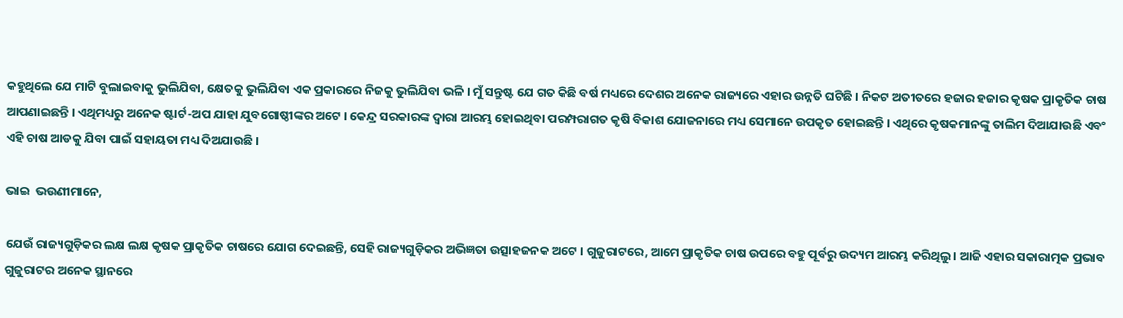କହୁଥିଲେ ଯେ ମାଟି ବୁଲାଇବାକୁ ଭୁଲିଯିବା, କ୍ଷେତକୁ ଭୁଲିଯିବା ଏକ ପ୍ରକାରରେ ନିଜକୁ ଭୁଲିଯିବା ଭଳି । ମୁଁ ସନ୍ତୁଷ୍ଟ ଯେ ଗତ କିଛି ବର୍ଷ ମଧ୍ୟରେ ଦେଶର ଅନେକ ରାଜ୍ୟରେ ଏହାର ଉନ୍ନତି ଘଟିଛି । ନିକଟ ଅତୀତରେ ହଜାର ହଜାର କୃଷକ ପ୍ରାକୃତିକ ଚାଷ ଆପଣାଇଛନ୍ତି । ଏଥିମଧ୍ୟରୁ ଅନେକ ଷ୍ଟାର୍ଟ-ଅପ ଯାହା ଯୁବଗୋଷ୍ଠୀଙ୍କର ଅଟେ । କେନ୍ଦ୍ର ସରକାରଙ୍କ ଦ୍ୱାରା ଆରମ୍ଭ ହୋଇଥିବା ପରମ୍ପରାଗତ କୃଷି ବିକାଶ ଯୋଜନାରେ ମଧ୍ୟ ସେମାନେ ଉପକୃତ ହୋଇଛନ୍ତି । ଏଥିରେ କୃଷକମାନଙ୍କୁ ତାଲିମ ଦିଆଯାଉଛି ଏବଂ ଏହି ଚାଷ ଆଡକୁ ଯିବା ପାଇଁ ସହାୟତା ମଧ୍ୟ ଦିଅଯାଉଛି ।

ଭାଇ  ଭଉଣୀମାନେ,

ଯେଉଁ ରାଜ୍ୟଗୁଡ଼ିକର ଲକ୍ଷ ଲକ୍ଷ କୃଷକ ପ୍ରାକୃତିକ ଚାଷରେ ଯୋଗ ଦେଇଛନ୍ତି, ସେହି ରାଜ୍ୟଗୁଡ଼ିକର ଅଭିଜ୍ଞତା ଉତ୍ସାହଜନକ ଅଟେ । ଗୁଜୁରାଟରେ, ଆମେ ପ୍ରାକୃତିକ ଚାଷ ଉପରେ ବହୁ ପୂର୍ବରୁ ଉଦ୍ୟମ ଆରମ୍ଭ କରିଥିଲୁ । ଆଜି ଏହାର ସକାରାତ୍ମକ ପ୍ରଭାବ ଗୁଜୁରାଟର ଅନେକ ସ୍ଥାନରେ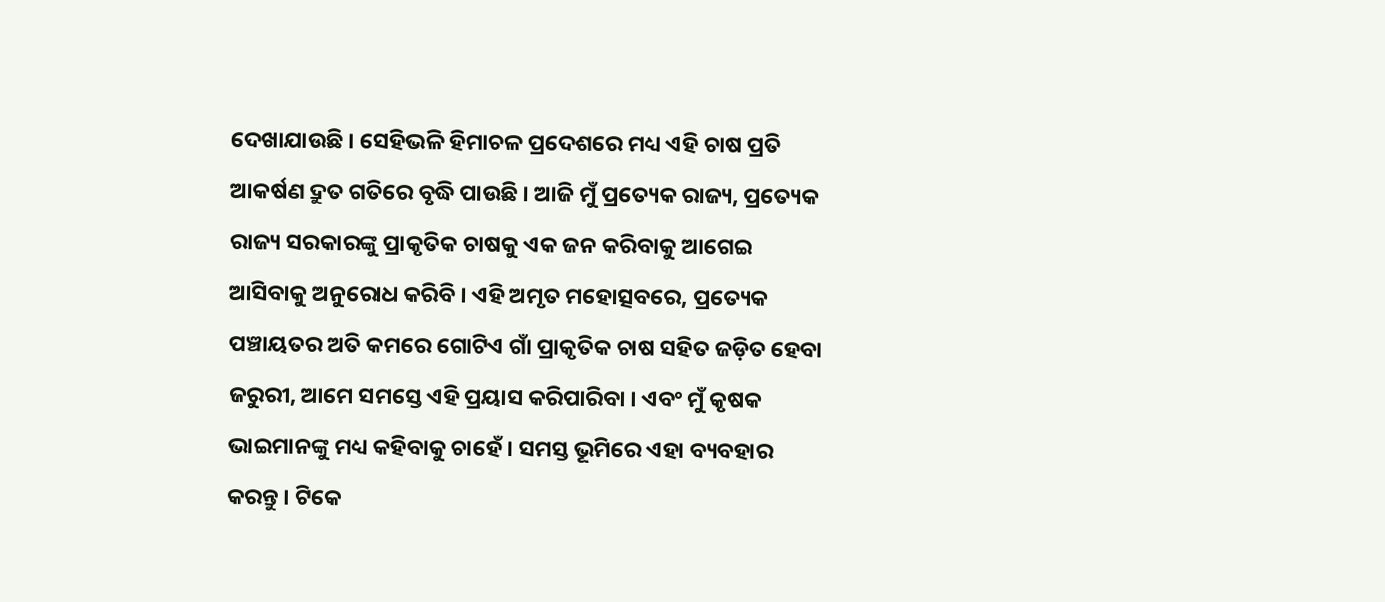ଦେଖାଯାଉଛି । ସେହିଭଳି ହିମାଚଳ ପ୍ରଦେଶରେ ମଧ୍ୟ ଏହି ଚାଷ ପ୍ରତି ଆକର୍ଷଣ ଦ୍ରୁତ ଗତିରେ ବୃଦ୍ଧି ପାଉଛି । ଆଜି ମୁଁ ପ୍ରତ୍ୟେକ ରାଜ୍ୟ, ପ୍ରତ୍ୟେକ ରାଜ୍ୟ ସରକାରଙ୍କୁ ପ୍ରାକୃତିକ ଚାଷକୁ ଏକ ଜନ କରିବାକୁ ଆଗେଇ ଆସିବାକୁ ଅନୁରୋଧ କରିବି । ଏହି ଅମୃତ ମହୋତ୍ସବରେ, ପ୍ରତ୍ୟେକ ପଞ୍ଚାୟତର ଅତି କମରେ ଗୋଟିଏ ଗାଁ ପ୍ରାକୃତିକ ଚାଷ ସହିତ ଜଡ଼ିତ ହେବା ଜରୁରୀ, ଆମେ ସମସ୍ତେ ଏହି ପ୍ରୟାସ କରିପାରିବା । ଏବଂ ମୁଁ କୃଷକ ଭାଇମାନଙ୍କୁ ମଧ୍ୟ କହିବାକୁ ଚାହେଁ । ସମସ୍ତ ଭୂମିରେ ଏହା ବ୍ୟବହାର କରନ୍ତୁ । ଟିକେ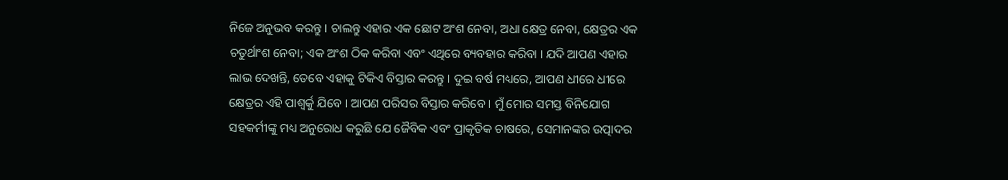ନିଜେ ଅନୁଭବ କରନ୍ତୁ । ଚାଲନ୍ତୁ ଏହାର ଏକ ଛୋଟ ଅଂଶ ନେବା, ଅଧା କ୍ଷେତ୍ର ନେବା, କ୍ଷେତ୍ରର ଏକ ଚତୁର୍ଥାଂଶ ନେବା; ଏକ ଅଂଶ ଠିକ କରିବା ଏବଂ ଏଥିରେ ବ୍ୟବହାର କରିବା । ଯଦି ଆପଣ ଏହାର ଲାଭ ଦେଖନ୍ତି, ତେବେ ଏହାକୁ ଟିକିଏ ବିସ୍ତାର କରନ୍ତୁ । ଦୁଇ ବର୍ଷ ମଧ୍ୟରେ, ଆପଣ ଧୀରେ ଧୀରେ କ୍ଷେତ୍ରର ଏହି ପାଶ୍ୱର୍କୁ ଯିବେ । ଆପଣ ପରିସର ବିସ୍ତାର କରିବେ । ମୁଁ ମୋର ସମସ୍ତ ବିନିଯୋଗ ସହକର୍ମୀଙ୍କୁ ମଧ୍ୟ ଅନୁରୋଧ କରୁଛି ଯେ ଜୈବିକ ଏବଂ ପ୍ରାକୃତିକ ଚାଷରେ, ସେମାନଙ୍କର ଉତ୍ପାଦର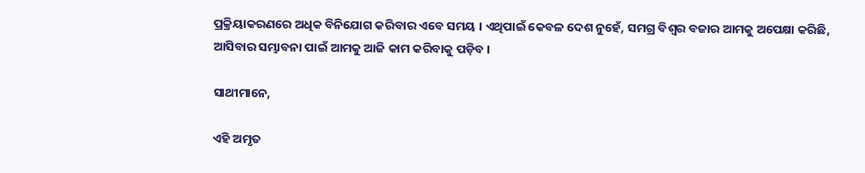ପ୍ରକ୍ରିୟାକରଣରେ ଅଧିକ ବିନିଯୋଗ କରିବାର ଏବେ ସମୟ । ଏଥିପାଇଁ କେବଳ ଦେଶ ନୁହେଁ, ସମଗ୍ର ବିଶ୍ୱର ବଜାର ଆମକୁ ଅପେକ୍ଷା କରିଛି, ଆସିବାର ସମ୍ଭାବନା ପାଇଁ ଆମକୁ ଆଜି କାମ କରିବାକୁ ପଡ଼ିବ ।

ସାଥୀମାନେ,

ଏହି ଅମୃତ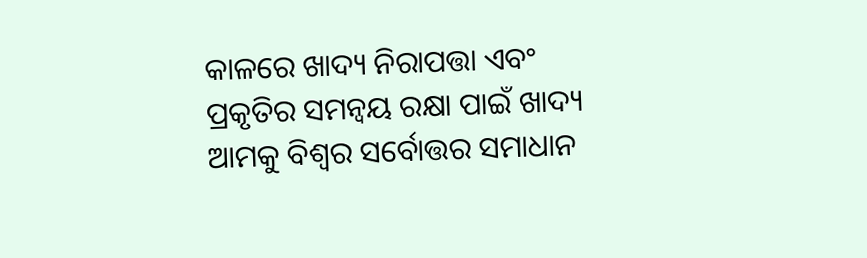କାଳରେ ଖାଦ୍ୟ ନିରାପତ୍ତା ଏବଂ ପ୍ରକୃତିର ସମନ୍ୱୟ ରକ୍ଷା ପାଇଁ ଖାଦ୍ୟ ଆମକୁ ବିଶ୍ୱର ସର୍ବୋତ୍ତର ସମାଧାନ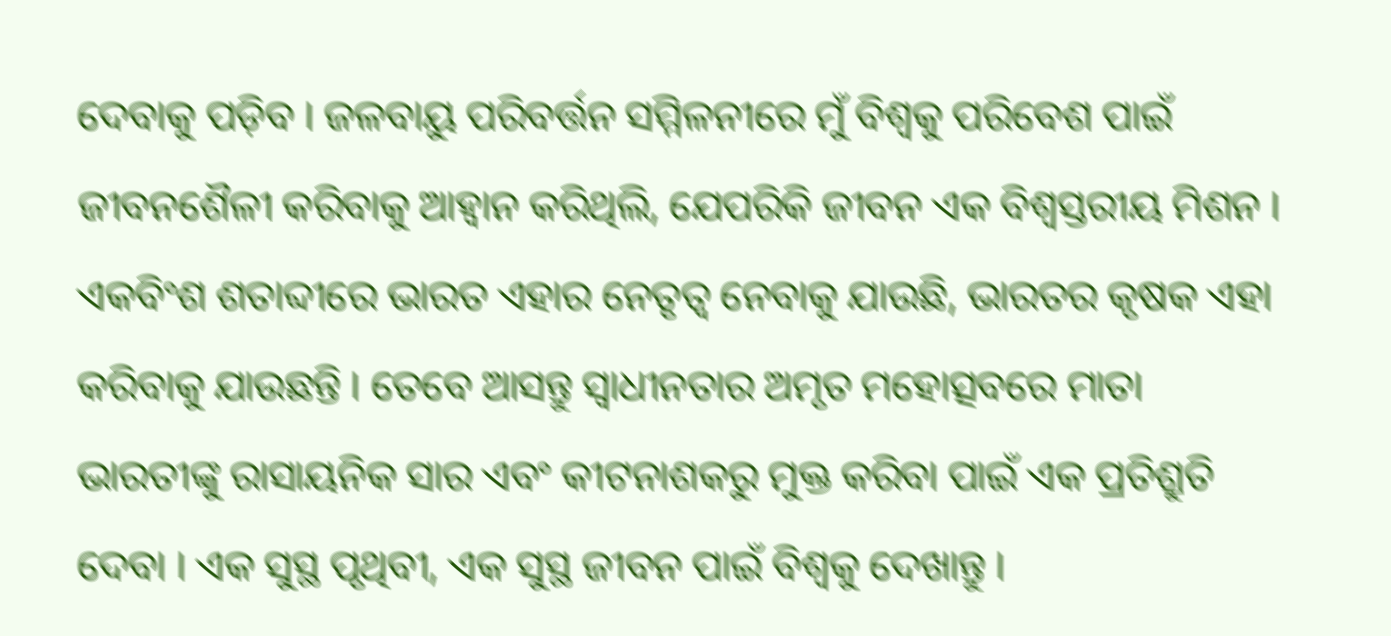ଦେବାକୁ ପଡ଼ିବ । ଜଳବାୟୁ ପରିବର୍ତ୍ତନ ସମ୍ମିଳନୀରେ ମୁଁ ବିଶ୍ୱକୁ ପରିବେଶ ପାଇଁ ଜୀବନଶୈଳୀ କରିବାକୁ ଆହ୍ୱାନ କରିଥିଲି, ଯେପରିକି ଜୀବନ ଏକ ବିଶ୍ୱସ୍ତରୀୟ ମିଶନ । ଏକବିଂଶ ଶତାବ୍ଦୀରେ ଭାରତ ଏହାର ନେତୃତ୍ୱ ନେବାକୁ ଯାଉଛି, ଭାରତର କୃଷକ ଏହା କରିବାକୁ ଯାଉଛନ୍ତି । ତେବେ ଆସନ୍ତୁ ସ୍ୱାଧୀନତାର ଅମୃତ ମହୋତ୍ସବରେ ମାତା ଭାରତୀଙ୍କୁ ରାସାୟନିକ ସାର ଏବଂ କୀଟନାଶକରୁ ମୁକ୍ତ କରିବା ପାଇଁ ଏକ ପ୍ରତିଶ୍ରୁତି ଦେବା । ଏକ ସୁସ୍ଥ ପୃଥିବୀ, ଏକ ସୁସ୍ଥ ଜୀବନ ପାଇଁ ବିଶ୍ୱକୁ ଦେଖାନ୍ତୁ ।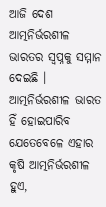ଆଜି ଦେଶ ଆତ୍ମନିର୍ଭରଶୀଳ ଭାରତର ସ୍ୱପ୍ନକୁ ସମ୍ମାନ ଦେଇଛି । ଆତ୍ମନିର୍ଭରଶୀଳ ଭାରତ ହିଁ ହୋଇପାରିବ ଯେତେବେଳେ ଏହାର କୃଷି ଆତ୍ମନିର୍ଭରଶୀଳ ହୁଏ,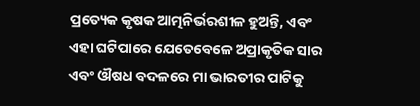ପ୍ରତ୍ୟେକ କୃଷକ ଆତ୍ମନିର୍ଭରଶୀଳ ହୁଅନ୍ତି, ଏବଂ ଏହା ଘଟିପାରେ ଯେତେବେଳେ ଅପ୍ରାକୃତିକ ସାର ଏବଂ ଔଷଧ ବଦଳରେ ମା ଭାରତୀର ପାଟିକୁ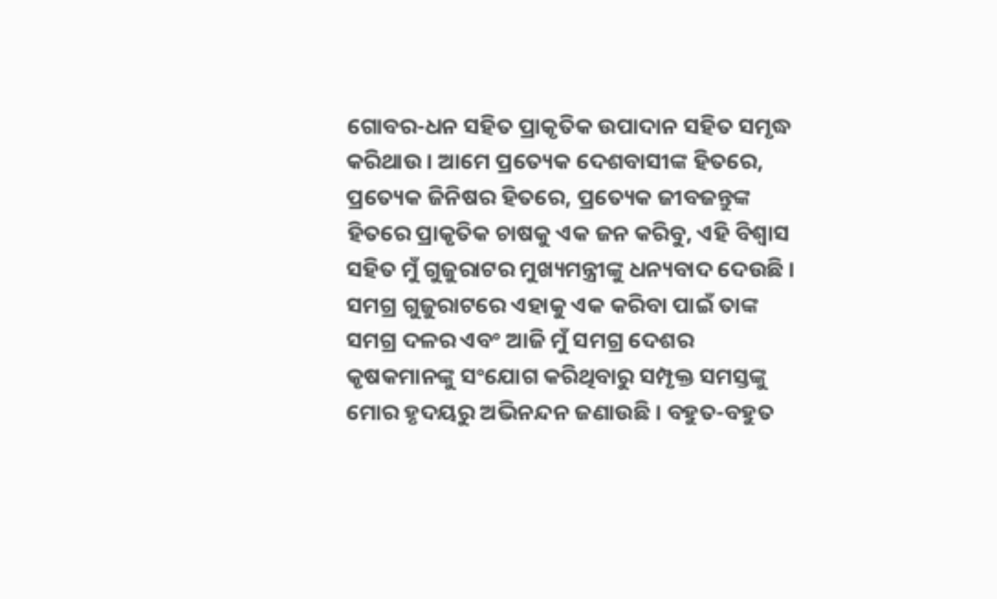ଗୋବର-ଧନ ସହିତ ପ୍ରାକୃତିକ ଉପାଦାନ ସହିତ ସମୃଦ୍ଧ କରିଥାଉ । ଆମେ ପ୍ରତ୍ୟେକ ଦେଶବାସୀଙ୍କ ହିତରେ, ପ୍ରତ୍ୟେକ ଜିନିଷର ହିତରେ, ପ୍ରତ୍ୟେକ ଜୀବଜନ୍ତୁଙ୍କ ହିତରେ ପ୍ରାକୃତିକ ଚାଷକୁ ଏକ ଜନ କରିବୁ, ଏହି ବିଶ୍ୱାସ ସହିତ ମୁଁ ଗୁଜୁରାଟର ମୁଖ୍ୟମନ୍ତ୍ରୀଙ୍କୁ ଧନ୍ୟବାଦ ଦେଉଛି । ସମଗ୍ର ଗୁଜୁରାଟରେ ଏହାକୁ ଏକ କରିବା ପାଇଁ ତାଙ୍କ ସମଗ୍ର ଦଳର ଏବଂ ଆଜି ମୁଁ ସମଗ୍ର ଦେଶର କୃଷକମାନଙ୍କୁ ସଂଯୋଗ କରିଥିବାରୁ ସମ୍ପୃକ୍ତ ସମସ୍ତଙ୍କୁ ମୋର ହୃଦୟରୁ ଅଭିନନ୍ଦନ ଜଣାଉଛି । ବହୁତ-ବହୁତ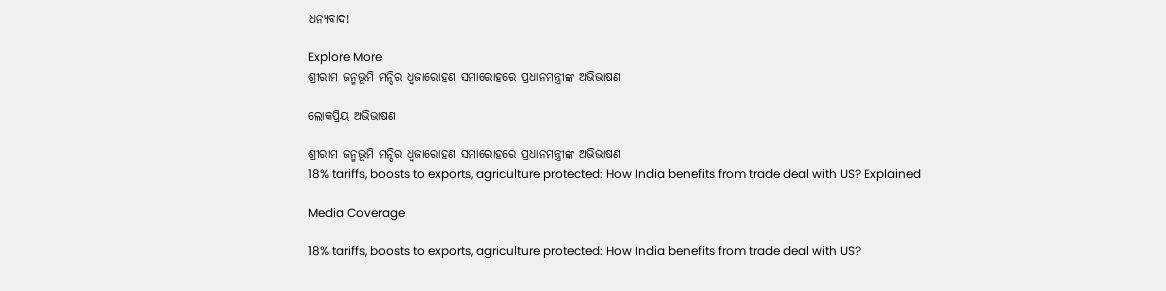ଧନ୍ୟବାଦ!

Explore More
ଶ୍ରୀରାମ ଜନ୍ମଭୂମି ମନ୍ଦିର ଧ୍ଵଜାରୋହଣ ସମାରୋହରେ ପ୍ରଧାନମନ୍ତ୍ରୀଙ୍କ ଅଭିଭାଷଣ

ଲୋକପ୍ରିୟ ଅଭିଭାଷଣ

ଶ୍ରୀରାମ ଜନ୍ମଭୂମି ମନ୍ଦିର ଧ୍ଵଜାରୋହଣ ସମାରୋହରେ ପ୍ରଧାନମନ୍ତ୍ରୀଙ୍କ ଅଭିଭାଷଣ
18% tariffs, boosts to exports, agriculture protected: How India benefits from trade deal with US? Explained

Media Coverage

18% tariffs, boosts to exports, agriculture protected: How India benefits from trade deal with US?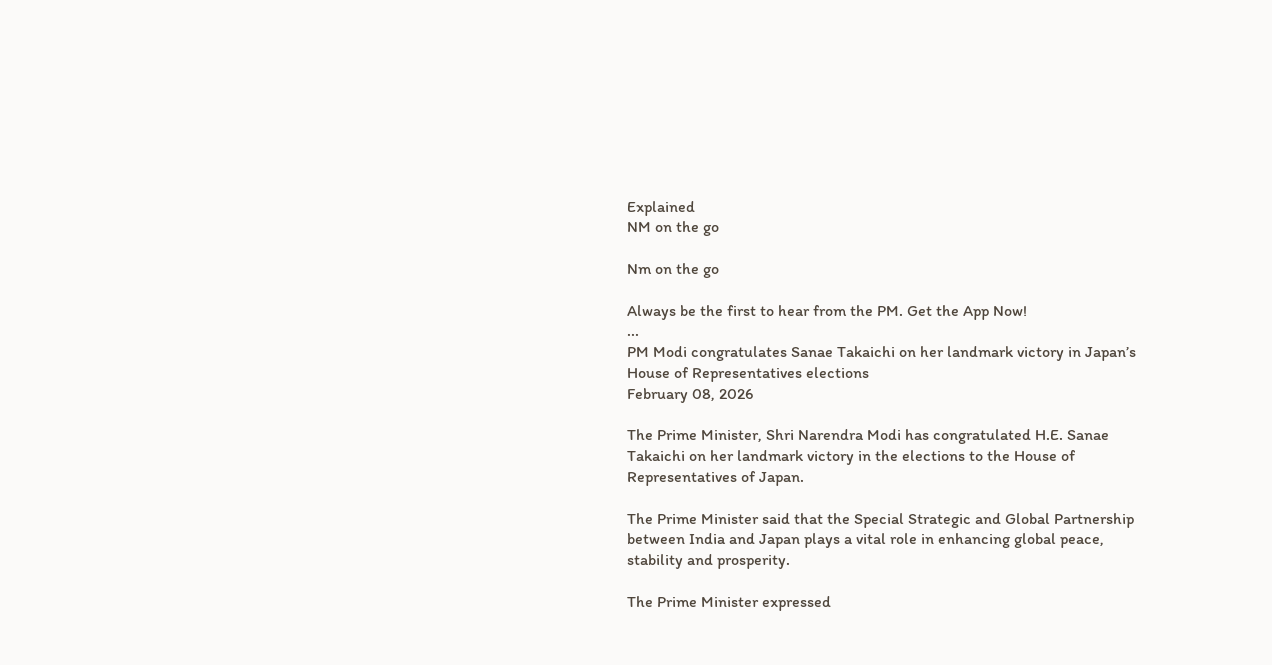Explained
NM on the go

Nm on the go

Always be the first to hear from the PM. Get the App Now!
...
PM Modi congratulates Sanae Takaichi on her landmark victory in Japan’s House of Representatives elections
February 08, 2026

The Prime Minister, Shri Narendra Modi has congratulated H.E. Sanae Takaichi on her landmark victory in the elections to the House of Representatives of Japan.

The Prime Minister said that the Special Strategic and Global Partnership between India and Japan plays a vital role in enhancing global peace, stability and prosperity.

The Prime Minister expressed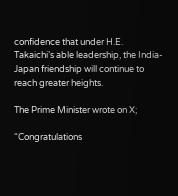confidence that under H.E. Takaichi’s able leadership, the India-Japan friendship will continue to reach greater heights.

The Prime Minister wrote on X;

“Congratulations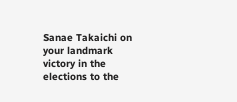Sanae Takaichi on your landmark victory in the elections to the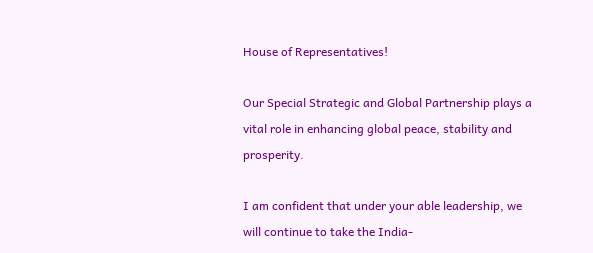House of Representatives!

Our Special Strategic and Global Partnership plays a vital role in enhancing global peace, stability and prosperity.

I am confident that under your able leadership, we will continue to take the India-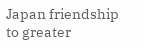Japan friendship to greater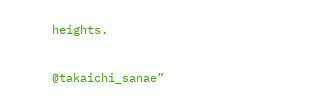heights.

@takaichi_sanae”